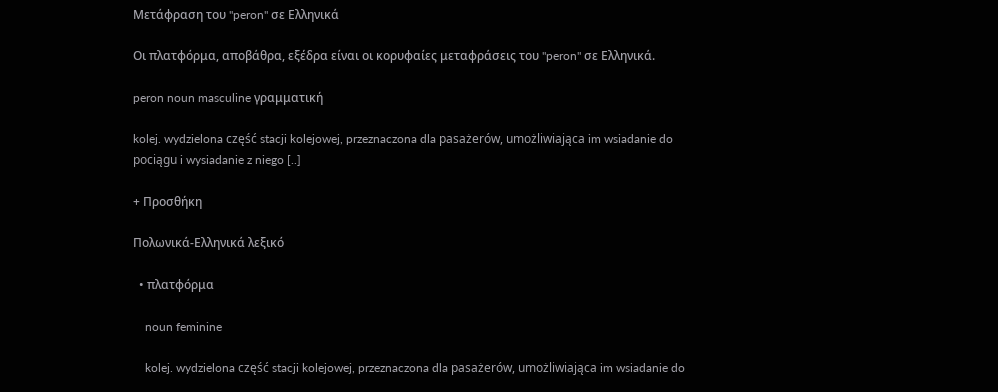Μετάφραση του "peron" σε Ελληνικά

Οι πλατφόρμα, αποβάθρα, εξέδρα είναι οι κορυφαίες μεταφράσεις του "peron" σε Ελληνικά.

peron noun masculine γραμματική

kolej. wydzielona część stacji kolejowej, przeznaczona dla pasażerów, umożliwiająca im wsiadanie do pociągu i wysiadanie z niego [..]

+ Προσθήκη

Πολωνικά-Ελληνικά λεξικό

  • πλατφόρμα

    noun feminine

    kolej. wydzielona część stacji kolejowej, przeznaczona dla pasażerów, umożliwiająca im wsiadanie do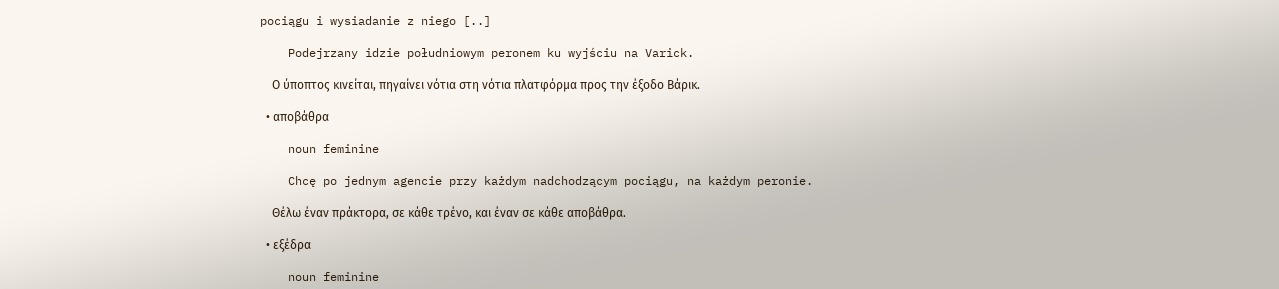pociągu i wysiadanie z niego [..]

    Podejrzany idzie południowym peronem ku wyjściu na Varick.

    Ο ύποπτος κινείται, πηγαίνει νότια στη νότια πλατφόρμα προς την έξοδο Βάρικ.

  • αποβάθρα

    noun feminine

    Chcę po jednym agencie przy każdym nadchodzącym pociągu, na każdym peronie.

    Θέλω έναν πράκτορα, σε κάθε τρένο, και έναν σε κάθε αποβάθρα.

  • εξέδρα

    noun feminine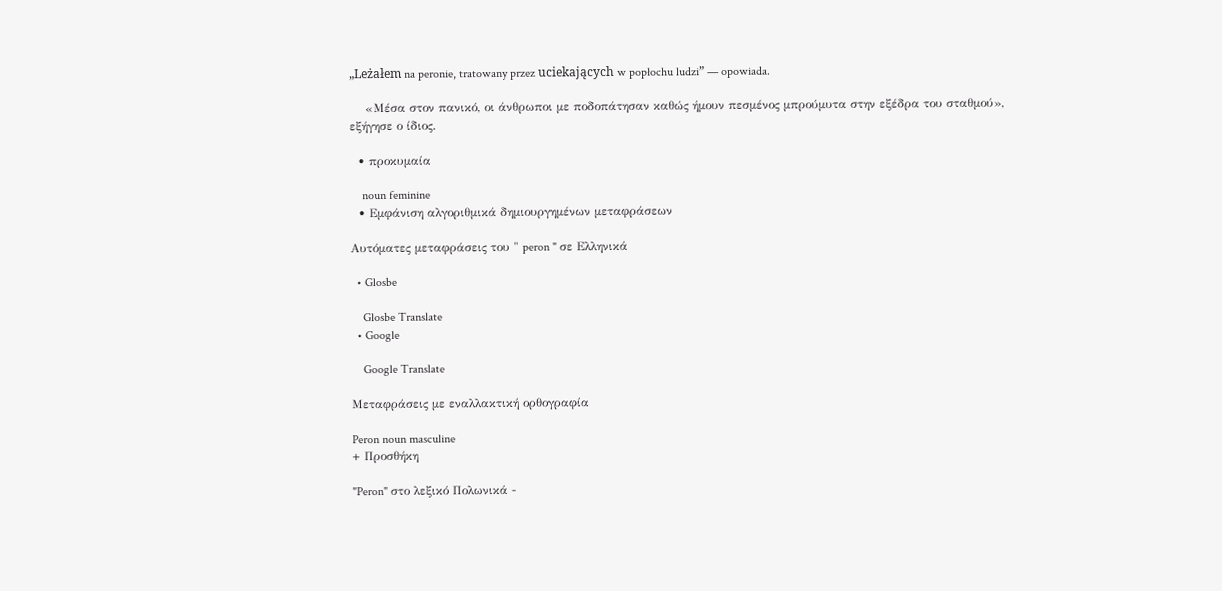„Leżałem na peronie, tratowany przez uciekających w popłochu ludzi” — opowiada.

    «Μέσα στον πανικό, οι άνθρωποι με ποδοπάτησαν καθώς ήμουν πεσμένος μπρούμυτα στην εξέδρα του σταθμού», εξήγησε ο ίδιος.

  • προκυμαία

    noun feminine
  • Εμφάνιση αλγοριθμικά δημιουργημένων μεταφράσεων

Αυτόματες μεταφράσεις του " peron " σε Ελληνικά

  • Glosbe

    Glosbe Translate
  • Google

    Google Translate

Μεταφράσεις με εναλλακτική ορθογραφία

Peron noun masculine
+ Προσθήκη

"Peron" στο λεξικό Πολωνικά -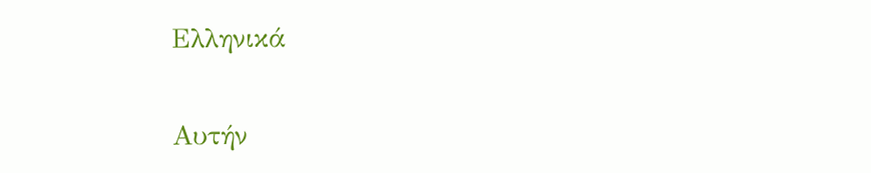Ελληνικά

Αυτήν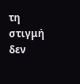τη στιγμή δεν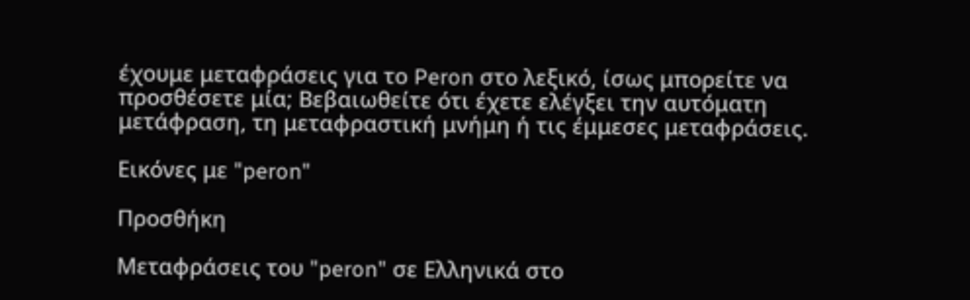έχουμε μεταφράσεις για το Peron στο λεξικό, ίσως μπορείτε να προσθέσετε μία; Βεβαιωθείτε ότι έχετε ελέγξει την αυτόματη μετάφραση, τη μεταφραστική μνήμη ή τις έμμεσες μεταφράσεις.

Εικόνες με "peron"

Προσθήκη

Μεταφράσεις του "peron" σε Ελληνικά στο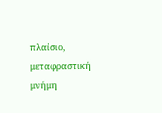πλαίσιο, μεταφραστική μνήμη